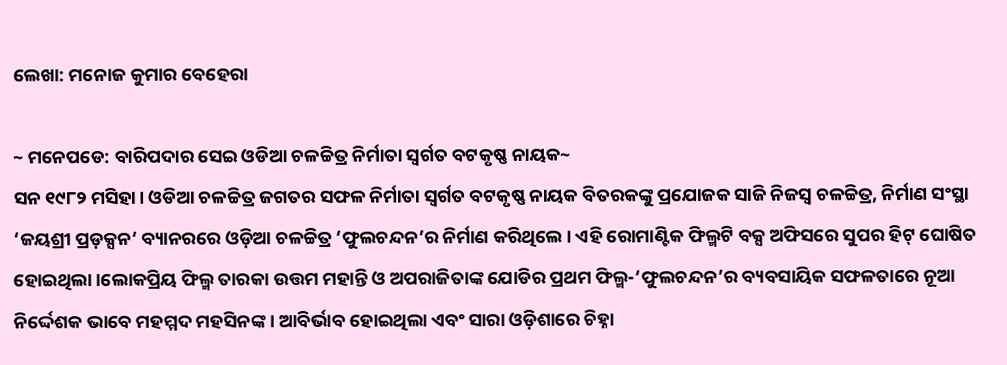ଲେଖା: ମନୋଜ କୁମାର ବେହେରା

~ ମନେପଡେ: ବାରିପଦାର ସେଇ ଓଡିଆ ଚଳଚ୍ଚିତ୍ର ନିର୍ମାତା ସ୍ଵର୍ଗତ ବଟକୃଷ୍ଣ ନାୟକ~
ସନ ୧୯୮୨ ମସିହା। ଓଡିଆ ଚଳଚ୍ଚିତ୍ର ଜଗତର ସଫଳ ନିର୍ମାତା ସ୍ଵର୍ଗତ ବଟକୃଷ୍ଣ ନାୟକ ବିତରକଙ୍କୁ ପ୍ରଯୋଜକ ସାଜି ନିଜସ୍ଵ ଚଳଚ୍ଚିତ୍ର, ନିର୍ମାଣ ସଂସ୍ଥା ‘ଜୟଶ୍ରୀ ପ୍ରଡ଼କ୍ସନ‘ ବ୍ୟାନରରେ ଓଡ଼ିଆ ଚଳଚ୍ଚିତ୍ର ‘ଫୁଲଚନ୍ଦନ’ର ନିର୍ମାଣ କରିଥିଲେ । ଏହି ରୋମାଣ୍ଟିକ ଫିଲ୍ମଟି ବକ୍ସ ଅଫିସରେ ସୁପର ହିଟ୍ ଘୋଷିତ ହୋଇଥିଲା ।ଲୋକପ୍ରିୟ ଫିଲ୍ମ ତାରକା ଉତ୍ତମ ମହାନ୍ତି ଓ ଅପରାଜିତାଙ୍କ ଯୋଡିର ପ୍ରଥମ ଫିଲ୍ମ-‘ଫୁଲଚନ୍ଦନ’ର ବ୍ୟବସାୟିକ ସଫଳତାରେ ନୂଆ ନିର୍ଦ୍ଦେଶକ ଭାବେ ମହମ୍ମଦ ମହସିନଙ୍କ । ଆବିର୍ଭାବ ହୋଇଥିଲା ଏବଂ ସାରା ଓଡ଼ିଶାରେ ଚିହ୍ନା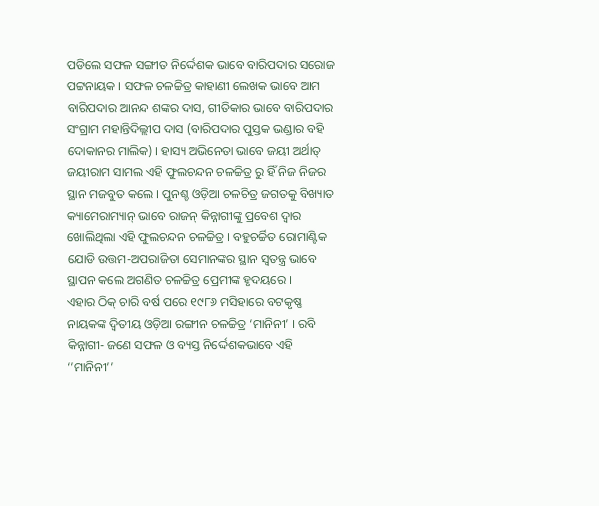ପଡିଲେ ସଫଳ ସଙ୍ଗୀତ ନିର୍ଦ୍ଦେଶକ ଭାବେ ବାରିପଦାର ସରୋଜ ପଟ୍ଟନାୟକ । ସଫଳ ଚଳଚ୍ଚିତ୍ର କାହାଣୀ ଲେଖକ ଭାବେ ଆମ ବାରିପଦାର ଆନନ୍ଦ ଶଙ୍କର ଦାସ, ଗୀତିକାର ଭାବେ ବାରିପଦାର ସଂଗ୍ରାମ ମହାନ୍ତିଦିଲ୍ଲୀପ ଦାସ (ବାରିପଦାର ପୁସ୍ତକ ଭଣ୍ଡାର ବହି ଦୋକାନର ମାଲିକ) । ହାସ୍ୟ ଅଭିନେତା ଭାବେ ଜୟୀ ଅର୍ଥାତ୍ ଜୟୀରାମ ସାମଲ ଏହି ଫୁଲଚନ୍ଦନ ଚଳଚ୍ଚିତ୍ର ରୁ ହିଁ ନିଜ ନିଜର ସ୍ଥାନ ମଜବୁତ କଲେ । ପୁନଶ୍ଚ ଓଡ଼ିଆ ଚଳଚିତ୍ର ଜଗତକୁ ବିଖ୍ୟାତ କ୍ୟାମେରାମ୍ୟାନ୍ ଭାବେ ରାଜନ୍ କିନ୍ନାଗୀଙ୍କୁ ପ୍ରବେଶ ଦ୍ଵାର ଖୋଲିଥିଲା ଏହି ଫୁଲଚନ୍ଦନ ଚଳଚ୍ଚିତ୍ର । ବହୁଚର୍ଚ୍ଚିତ ରୋମାଣ୍ଟିକ ଯୋଡି ଉତ୍ତମ-ଅପରାଜିତା ସେମାନଙ୍କର ସ୍ଥାନ ସ୍ଵତନ୍ତ୍ର ଭାବେ ସ୍ଥାପନ କଲେ ଅଗଣିତ ଚଳଚ୍ଚିତ୍ର ପ୍ରେମୀଙ୍କ ହୃଦୟରେ ।
ଏହାର ଠିକ୍ ଚାରି ବର୍ଷ ପରେ ୧୯୮୬ ମସିହାରେ ବଟକୃଷ୍ଣ ନାୟକଙ୍କ ଦ୍ଵିତୀୟ ଓଡ଼ିଆ ରଙ୍ଗୀନ ଚଳଚ୍ଚିତ୍ର ‘ମାନିନୀ’ । ରବି କିନ୍ନାଗୀ- ଜଣେ ସଫଳ ଓ ବ୍ୟସ୍ତ ନିର୍ଦ୍ଦେଶକଭାବେ ଏହି ‘’ମାନିନୀ’’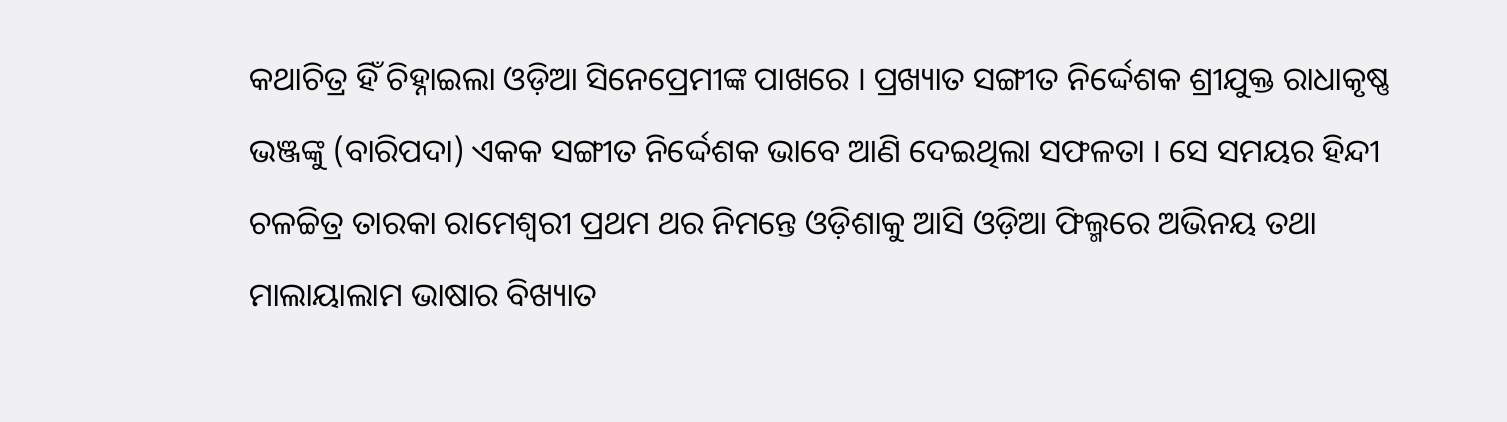କଥାଚିତ୍ର ହିଁ ଚିହ୍ନାଇଲା ଓଡ଼ିଆ ସିନେପ୍ରେମୀଙ୍କ ପାଖରେ । ପ୍ରଖ୍ୟାତ ସଙ୍ଗୀତ ନିର୍ଦ୍ଦେଶକ ଶ୍ରୀଯୁକ୍ତ ରାଧାକୃଷ୍ଣ ଭଞ୍ଜଙ୍କୁ (ବାରିପଦା) ଏକକ ସଙ୍ଗୀତ ନିର୍ଦ୍ଦେଶକ ଭାବେ ଆଣି ଦେଇଥିଲା ସଫଳତା । ସେ ସମୟର ହିନ୍ଦୀ ଚଳଚ୍ଚିତ୍ର ତାରକା ରାମେଶ୍ଵରୀ ପ୍ରଥମ ଥର ନିମନ୍ତେ ଓଡ଼ିଶାକୁ ଆସି ଓଡ଼ିଆ ଫିଲ୍ମରେ ଅଭିନୟ ତଥା ମାଲାୟାଲାମ ଭାଷାର ବିଖ୍ୟାତ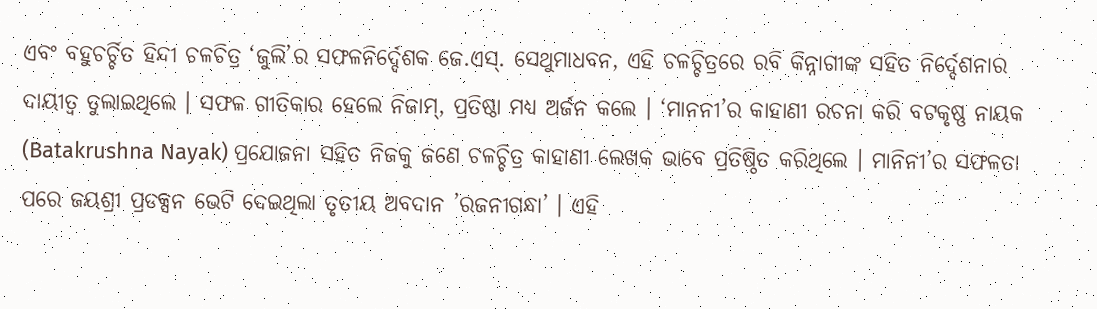ଏବଂ ବହୁଚର୍ଚ୍ଚିତ ହିନ୍ଦୀ ଚଳଚିତ୍ର ‘ଜୁଲି’ର ସଫଳନିର୍ଦ୍ଦେଶକ ଜେ.ଏସ୍. ସେଥୁମାଧବନ, ଏହି ଚଳଚ୍ଚିତ୍ରରେ ରବି କିନ୍ନାଗୀଙ୍କ ସହିତ ନିର୍ଦ୍ଦେଶନାର ଦାୟୀତ୍ଵ ତୁଲାଇଥିଲେ । ସଫଳ ଗୀତିକାର ହେଲେ ନିଜାମ୍, ପ୍ରତିଷ୍ଠା ମଧ୍ୟ ଅର୍ଜନ କଲେ । ‘ମାନନୀ’ର କାହାଣୀ ରଚନା କରି ବଟକୃଷ୍ଣ ନାୟକ (Batakrushna Nayak) ପ୍ରଯୋଜନା ସହିତ ନିଜକୁ ଜଣେ ଚଳଚ୍ଚିତ୍ର କାହାଣୀ ଲେଖକ ଭାବେ ପ୍ରତିଷ୍ଠିତ କରିଥିଲେ । ମାନିନୀ’ର ସଫଳତା ପରେ ଜୟଶ୍ରୀ ପ୍ରଡକ୍ସନ ଭେଟି ଦେଇଥିଲା ତୃତୀୟ ଅବଦାନ ’ରଜନୀଗନ୍ଧା’ । ଏହି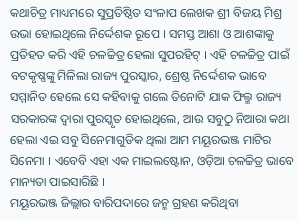କଥାଚିତ୍ର ମାଧ୍ୟମରେ ସୁପ୍ରତିଷ୍ଠିତ ସଂଳାପ ଲେଖକ ଶ୍ରୀ ବିଜୟ ମିଶ୍ର ଉଭା ହୋଇଥିଲେ ନିର୍ଦ୍ଦେଶକ ରୂପେ । ସମସ୍ତ ଆଶା ଓ ଆଶଙ୍କାକୁ ପ୍ରତିହତ କରି ଏହି ଚଳଚ୍ଚିତ୍ର ହେଲା ସୁପରହିଟ୍ । ଏହି ଚଳଚ୍ଚିତ୍ର ପାଇଁ ବଟକୃଷ୍ଣଙ୍କୁ ମିଳିଲା ରାଜ୍ୟ ପୁରସ୍କାର, ଶ୍ରେଷ୍ଠ ନିର୍ଦ୍ଦେଶକ ଭାବେ ସମ୍ମାନିତ ହେଲେ ସେ କହିବାକୁ ଗଲେ ତିନୋଟି ଯାକ ଫିଲ୍ମ ରାଜ୍ୟ ସରକାରଙ୍କ ଦ୍ୱାରା ପୁରସ୍କୃତ ହୋଇଥିଲେ, ଆଉ ସବୁଠୁ ନିଆରା କଥା ହେଲା ଏଇ ସବୁ ସିନେମାଗୁଡିକ ଥିଲା ଆମ ମୟୂରଭଞ୍ଜ ମାଟିର ସିନେମା । ଏବେବି ଏହା ଏକ ମାଇଲଷ୍ଟୋନ, ଓଡ଼ିଆ ଚଳଚ୍ଚିତ୍ର ଭାବେ ମାନ୍ୟତା ପାଇସାରିଛି ।
ମୟୂରଭଞ୍ଜ ଜିଲ୍ଲାର ବାରିପଦାରେ ଜନ୍ମ ଗ୍ରହଣ କରିଥିବା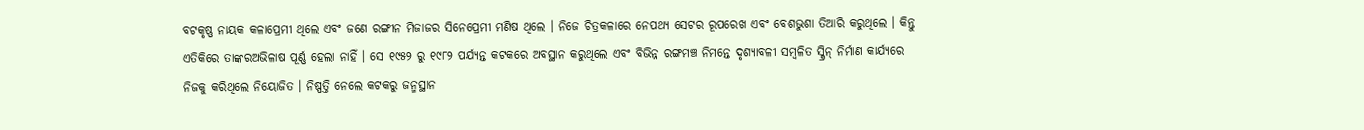ବଟକୃଷ୍ଣ ନାୟକ କଳାପ୍ରେମୀ ଥିଲେ ଏବଂ ଜଣେ ରଙ୍ଗୀନ ମିଜାଜର ସିନେପ୍ରେମୀ ମଣିଷ ଥିଲେ । ନିଜେ ଚିତ୍ରକଳାରେ ନେପଥ୍ୟ ସେଟର ରୂପରେଖ ଏବଂ ବେଶଭୁଶା ତିଆରି କରୁଥିଲେ । କିନ୍ତୁ ଏତିକିରେ ତାଙ୍କରଅଭିଳାଷ ପୂର୍ଣ୍ଣ ହେଲା ନାହିଁ । ସେ ୧୯୫୨ ରୁ ୧୯୮୨ ପର୍ଯ୍ୟନ୍ତ କଟକରେ ଅବସ୍ଥାନ କରୁଥିଲେ ଏବଂ ବିଭିନ୍ନ ରଙ୍ଗମଞ୍ଚ ନିମନ୍ତେ ଦୃଶ୍ୟାବଳୀ ସମ୍ବଳିତ ସ୍କ୍ରିନ୍ ନିର୍ମାଣ କାର୍ଯ୍ୟରେ ନିଜକୁ କରିଥିଲେ ନିୟୋଜିତ । ନିଷ୍ପତ୍ତି ନେଲେ କଟକରୁ ଜନ୍ମସ୍ଥାନ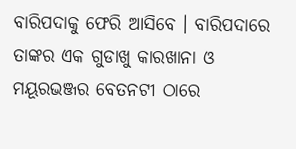ବାରିପଦାକୁ ଫେରି ଆସିବେ । ବାରିପଦାରେ ତାଙ୍କର ଏକ ଗୁଡାଖୁ କାରଖାନା ଓ ମୟୂରଭଞ୍ଜର ବେତନଟୀ ଠାରେ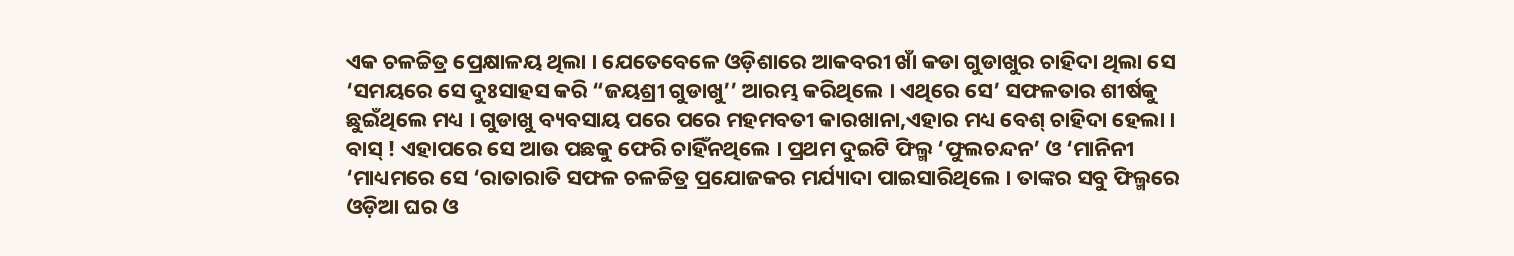ଏକ ଚଳଚ୍ଚିତ୍ର ପ୍ରେକ୍ଷାଳୟ ଥିଲା । ଯେତେବେଳେ ଓଡ଼ିଶାରେ ଆକବରୀ ଖାଁ କଡା ଗୁଡାଖୁର ଚାହିଦା ଥିଲା ସେ ‘ସମୟରେ ସେ ଦୁଃସାହସ କରି “ଜୟଶ୍ରୀ ଗୁଡାଖୁ’’ ଆରମ୍ଭ କରିଥିଲେ । ଏଥିରେ ସେ’ ସଫଳତାର ଶୀର୍ଷକୁ ଛୁଇଁଥିଲେ ମଧ୍ୟ । ଗୁଡାଖୁ ବ୍ୟବସାୟ ପରେ ପରେ ମହମବତୀ କାରଖାନା,ଏହାର ମଧ୍ୟ ବେଶ୍ ଚାହିଦା ହେଲା । ବାସ୍ ! ଏହାପରେ ସେ ଆଉ ପଛକୁ ଫେରି ଚାହିଁନଥିଲେ । ପ୍ରଥମ ଦୁଇଟି ଫିଲ୍ମ ‘ଫୁଲଚନ୍ଦନ’ ଓ ‘ମାନିନୀ ‘ମାଧ୍ୟମରେ ସେ ‘ରାତାରାତି ସଫଳ ଚଳଚ୍ଚିତ୍ର ପ୍ରଯୋଜକର ମର୍ଯ୍ୟାଦା ପାଇସାରିଥିଲେ । ତାଙ୍କର ସବୁ ଫିଲ୍ମରେ ଓଡ଼ିଆ ଘର ଓ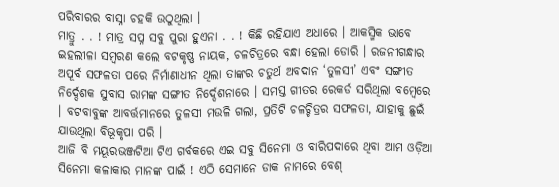ପରିବାରର ବାସ୍ନା ଚହକି ଉଠୁଥିଲା ।
ମାତ୍ରୁ . . ! ମାତ୍ର ସପ୍ନ ସବୁ ପୁରା ହୁଏନା . . ! କିଛି ରହିଯାଏ ଅଧାରେ । ଆକସ୍ମିକ ଭାବେ ଇହଲୀଳା ସମ୍ବରଣ କଲେ ବଟକୃଷ୍ଣ ନାୟକ, ଚଳଚିତ୍ରରେ ବନ୍ଧା ହେଲା ଡୋରି । ରଜନୀଗନ୍ଧାର ଅପୂର୍ବ ସଫଳତା ପରେ ନିର୍ମାଣାଧୀନ ଥିଲା ତାଙ୍କର ଚତୁର୍ଥ ଅବଦାନ ‘ତୁଳସୀ’ ଏବଂ ସଙ୍ଗୀତ ନିର୍ଦ୍ଦେଶକ ସୁବାସ ରାମଙ୍କ ସଙ୍ଗୀତ ନିର୍ଦ୍ଦେଶନାରେ । ସମସ୍ତ ଗୀତର ରେକର୍ଡ ସରିଥିଲା ବମ୍ବେରେ । ବଟବାବୁଙ୍କ ଆବର୍ତ୍ତମାନରେ ତୁଳସୀ ମଉଳି ଗଲା, ପ୍ରତିଟି ଚଳଚ୍ଚିତ୍ରର ସଫଳତା, ଯାହାକୁ ଛୁଇଁ ଯାଉଥିଲା ବିଭୂକୃପା ପରି ।
ଆଜି ବି ମୟୂରଭଞ୍ଜଟିଆ ଟିଏ ଗର୍ବକରେ ଏଇ ସବୁ ସିନେମା ଓ ବାରିପଦାରେ ଥିବା ଆମ ଓଡ଼ିଆ ସିନେମା କଳାକାର ମାନଙ୍କ ପାଇଁ ! ଏଠି ସେମାନେ ଡାକ ନାମରେ ବେଶ୍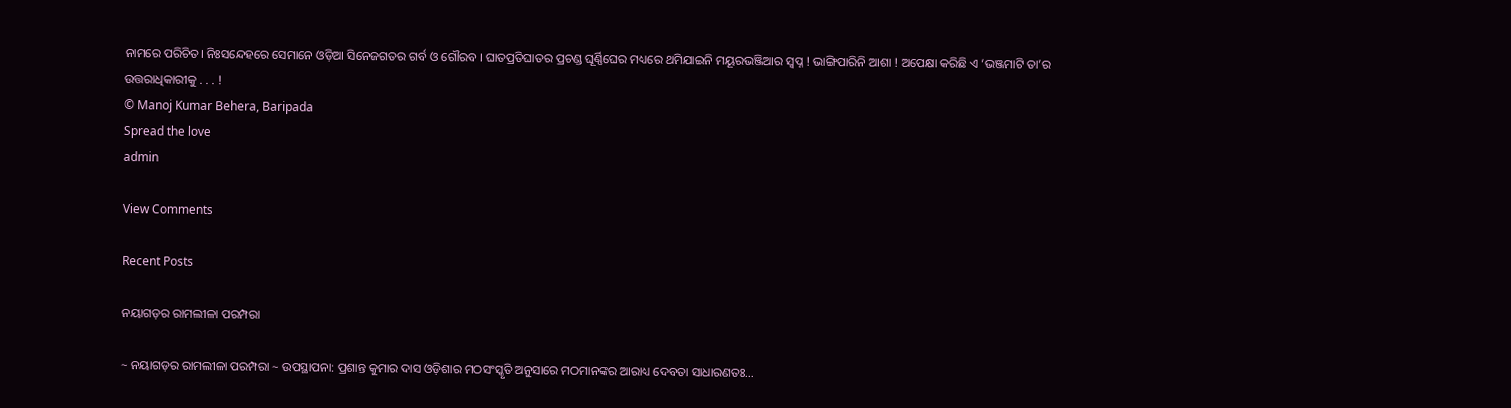ନାମରେ ପରିଚିତ। ନିଃସନ୍ଦେହରେ ସେମାନେ ଓଡ଼ିଆ ସିନେଜଗତର ଗର୍ବ ଓ ଗୌରବ । ଘାତପ୍ରତିଘାତର ପ୍ରଚଣ୍ଡ ଘୂର୍ଣ୍ଣିଘେର ମଧ୍ୟରେ ଥମିଯାଇନି ମୟୂରଭଞ୍ଜିଆର ସ୍ବପ୍ନ ! ଭାଙ୍ଗିପାରିନି ଆଶା ! ଅପେକ୍ଷା କରିଛି ଏ ‘ଭଞ୍ଜମାଟି ତା’ର ଉତ୍ତରାଧିକାରୀକୁ . . . !
© Manoj Kumar Behera, Baripada
Spread the love
admin

View Comments

Recent Posts

ନୟାଗଡ଼ର ରାମଲୀଳା ପରମ୍ପରା

~ ନୟାଗଡ଼ର ରାମଲୀଳା ପରମ୍ପରା ~ ଉପସ୍ଥାପନା: ପ୍ରଶାନ୍ତ କୁମାର ଦାସ ଓଡ଼ିଶାର ମଠସଂସ୍କୃତି ଅନୁସାରେ ମଠମାନଙ୍କର ଆରାଧ୍ୟ ଦେବତା ସାଧାରଣତଃ…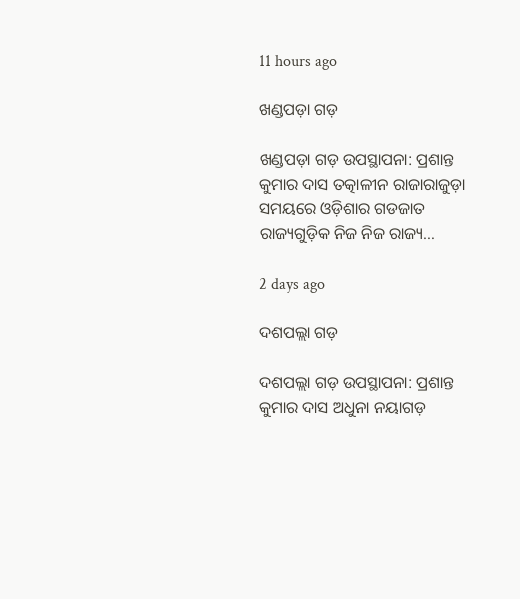11 hours ago

ଖଣ୍ଡପଡ଼ା ଗଡ଼

ଖଣ୍ଡପଡ଼ା ଗଡ଼ ଉପସ୍ଥାପନା: ପ୍ରଶାନ୍ତ କୁମାର ଦାସ ତତ୍କାଳୀନ ରାଜାରାଜୁଡ଼ା ସମୟରେ ଓଡ଼ିଶାର ଗଡଜାତ ରାଜ୍ୟଗୁଡ଼ିକ ନିଜ ନିଜ ରାଜ୍ୟ…

2 days ago

ଦଶପଲ୍ଲା ଗଡ଼

ଦଶପଲ୍ଲା ଗଡ଼ ଉପସ୍ଥାପନା: ପ୍ରଶାନ୍ତ କୁମାର ଦାସ ଅଧୁନା ନୟାଗଡ଼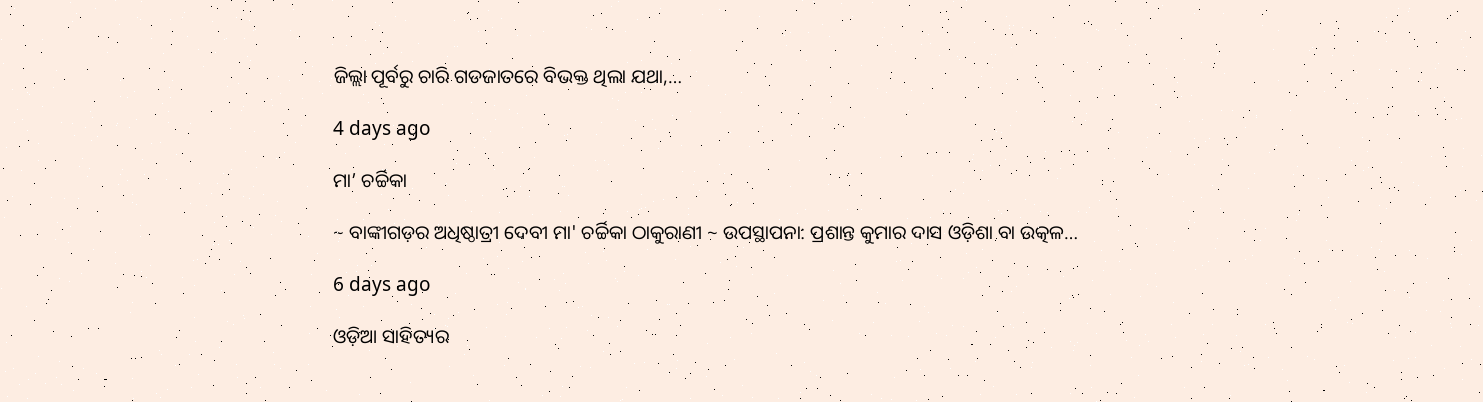ଜିଲ୍ଲା ପୂର୍ବରୁ ଚାରି ଗଡଜାତରେ ବିଭକ୍ତ ଥିଲା ଯଥା,…

4 days ago

ମା’ ଚର୍ଚ୍ଚିକା

~ ବାଙ୍କୀଗଡ଼ର ଅଧିଷ୍ଠାତ୍ରୀ ଦେବୀ ମା' ଚର୍ଚ୍ଚିକା ଠାକୁରାଣୀ ~ ଉପସ୍ଥାପନା: ପ୍ରଶାନ୍ତ କୁମାର ଦାସ ଓଡ଼ିଶା ବା ଉତ୍କଳ…

6 days ago

ଓଡ଼ିଆ ସାହିତ୍ୟର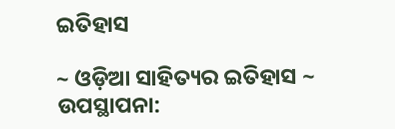ଇତିହାସ

~ ଓଡ଼ିଆ ସାହିତ୍ୟର ଇତିହାସ ~ ଉପସ୍ଥାପନା: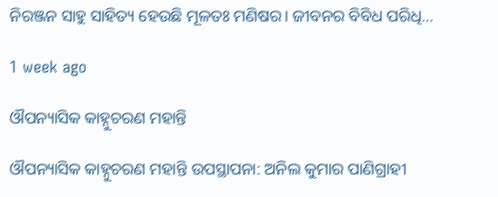ନିରଞ୍ଜନ ସାହୁ ସାହିତ୍ୟ ହେଉଛି ମୂଳତଃ ମଣିଷର। ଜୀବନର ବିବିଧ ପରିଧି…

1 week ago

ଔପନ୍ୟାସିକ କାହ୍ନୁଚରଣ ମହାନ୍ତି

ଔପନ୍ୟାସିକ କାହ୍ନୁଚରଣ ମହାନ୍ତି ଉପସ୍ଥାପନା: ଅନିଲ କୁମାର ପାଣିଗ୍ରାହୀ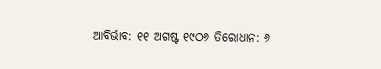ଆବିର୍ଭାବ: ୧୧ ଅଗଷ୍ଟ ୧୯ଠ୬ ତିରୋଧାନ: ୬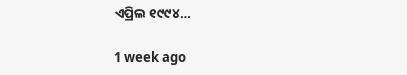ଏପ୍ରିଲ ୧୯୯୪…

1 week ago